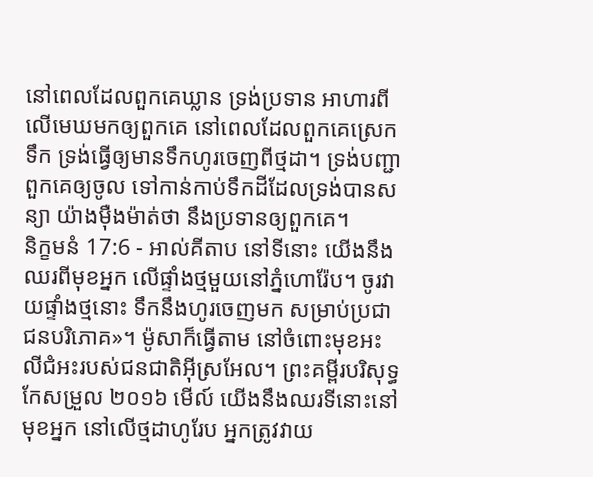នៅពេលដែលពួកគេឃ្លាន ទ្រង់ប្រទាន អាហារពីលើមេឃមកឲ្យពួកគេ នៅពេលដែលពួកគេស្រេកទឹក ទ្រង់ធ្វើឲ្យមានទឹកហូរចេញពីថ្មដា។ ទ្រង់បញ្ជាពួកគេឲ្យចូល ទៅកាន់កាប់ទឹកដីដែលទ្រង់បានសន្យា យ៉ាងម៉ឺងម៉ាត់ថា នឹងប្រទានឲ្យពួកគេ។
និក្ខមនំ 17:6 - អាល់គីតាប នៅទីនោះ យើងនឹងឈរពីមុខអ្នក លើផ្ទាំងថ្មមួយនៅភ្នំហោរ៉ែប។ ចូរវាយផ្ទាំងថ្មនោះ ទឹកនឹងហូរចេញមក សម្រាប់ប្រជាជនបរិភោគ»។ ម៉ូសាក៏ធ្វើតាម នៅចំពោះមុខអះលីជំអះរបស់ជនជាតិអ៊ីស្រអែល។ ព្រះគម្ពីរបរិសុទ្ធកែសម្រួល ២០១៦ មើល៍ យើងនឹងឈរទីនោះនៅមុខអ្នក នៅលើថ្មដាហូរែប អ្នកត្រូវវាយ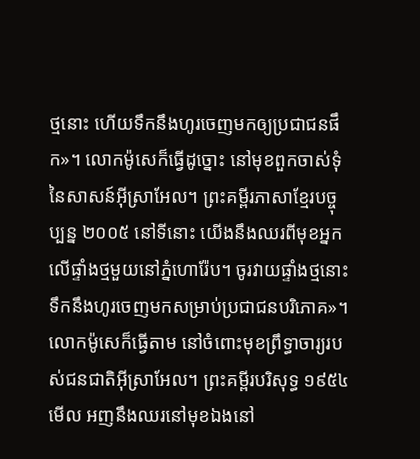ថ្មនោះ ហើយទឹកនឹងហូរចេញមកឲ្យប្រជាជនផឹក»។ លោកម៉ូសេក៏ធ្វើដូច្នោះ នៅមុខពួកចាស់ទុំនៃសាសន៍អ៊ីស្រាអែល។ ព្រះគម្ពីរភាសាខ្មែរបច្ចុប្បន្ន ២០០៥ នៅទីនោះ យើងនឹងឈរពីមុខអ្នក លើផ្ទាំងថ្មមួយនៅភ្នំហោរ៉ែប។ ចូរវាយផ្ទាំងថ្មនោះ ទឹកនឹងហូរចេញមកសម្រាប់ប្រជាជនបរិភោគ»។ លោកម៉ូសេក៏ធ្វើតាម នៅចំពោះមុខព្រឹទ្ធាចារ្យរបស់ជនជាតិអ៊ីស្រាអែល។ ព្រះគម្ពីរបរិសុទ្ធ ១៩៥៤ មើល អញនឹងឈរនៅមុខឯងនៅ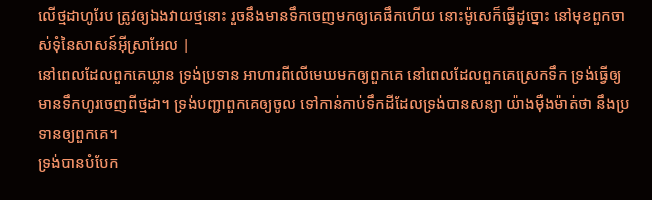លើថ្មដាហូរែប ត្រូវឲ្យឯងវាយថ្មនោះ រួចនឹងមានទឹកចេញមកឲ្យគេផឹកហើយ នោះម៉ូសេក៏ធ្វើដូច្នោះ នៅមុខពួកចាស់ទុំនៃសាសន៍អ៊ីស្រាអែល |
នៅពេលដែលពួកគេឃ្លាន ទ្រង់ប្រទាន អាហារពីលើមេឃមកឲ្យពួកគេ នៅពេលដែលពួកគេស្រេកទឹក ទ្រង់ធ្វើឲ្យមានទឹកហូរចេញពីថ្មដា។ ទ្រង់បញ្ជាពួកគេឲ្យចូល ទៅកាន់កាប់ទឹកដីដែលទ្រង់បានសន្យា យ៉ាងម៉ឺងម៉ាត់ថា នឹងប្រទានឲ្យពួកគេ។
ទ្រង់បានបំបែក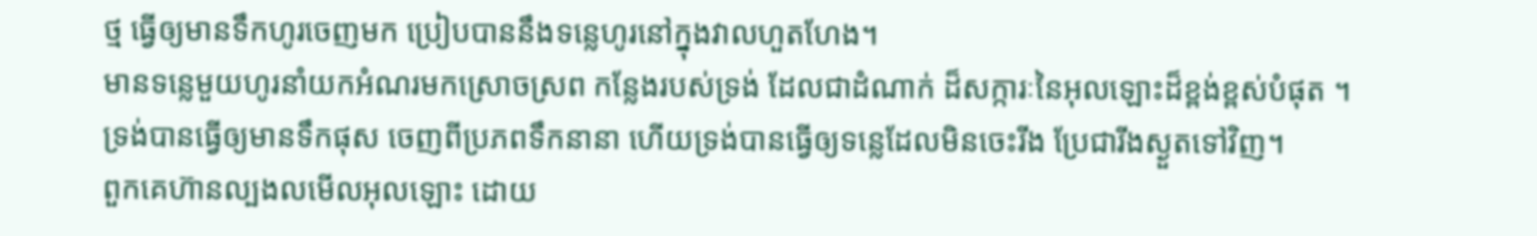ថ្ម ធ្វើឲ្យមានទឹកហូរចេញមក ប្រៀបបាននឹងទន្លេហូរនៅក្នុងវាលហួតហែង។
មានទន្លេមួយហូរនាំយកអំណរមកស្រោចស្រព កន្លែងរបស់ទ្រង់ ដែលជាដំណាក់ ដ៏សក្ការៈនៃអុលឡោះដ៏ខ្ពង់ខ្ពស់បំផុត ។
ទ្រង់បានធ្វើឲ្យមានទឹកផុស ចេញពីប្រភពទឹកនានា ហើយទ្រង់បានធ្វើឲ្យទន្លេដែលមិនចេះរីង ប្រែជារីងស្ងួតទៅវិញ។
ពួកគេហ៊ានល្បងលមើលអុលឡោះ ដោយ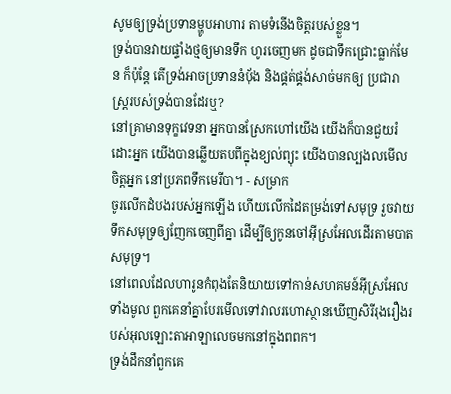សូមឲ្យទ្រង់ប្រទានម្ហូបអាហារ តាមទំនើងចិត្តរបស់ខ្លួន។
ទ្រង់បានវាយផ្ទាំងថ្មឲ្យមានទឹក ហូរចេញមក ដូចជាទឹកជ្រោះធ្លាក់មែន ក៏ប៉ុន្តែ តើទ្រង់អាចប្រទាននំបុ័ង និងផ្គត់ផ្គង់សាច់មកឲ្យ ប្រជារាស្ត្ររបស់ទ្រង់បានដែរឬ?
នៅគ្រាមានទុក្ខវេទនា អ្នកបានស្រែកហៅយើង យើងក៏បានជួយរំដោះអ្នក យើងបានឆ្លើយតបពីក្នុងខ្យល់ព្យុះ យើងបានល្បងលមើលចិត្តអ្នក នៅប្រភពទឹកមេរីបា។ - សម្រាក
ចូរលើកដំបងរបស់អ្នកឡើង ហើយលើកដៃតម្រង់ទៅសមុទ្រ រួចវាយទឹកសមុទ្រឲ្យញែកចេញពីគ្នា ដើម្បីឲ្យកូនចៅអ៊ីស្រអែលដើរតាមបាតសមុទ្រ។
នៅពេលដែលហារូនកំពុងតែនិយាយទៅកាន់សហគមន៍អ៊ីស្រអែលទាំងមូល ពួកគេនាំគ្នាបែរមើលទៅវាលរហោស្ថានឃើញសិរីរុងរឿងរបស់អុលឡោះតាអាឡាលេចមកនៅក្នុងពពក។
ទ្រង់ដឹកនាំពួកគេ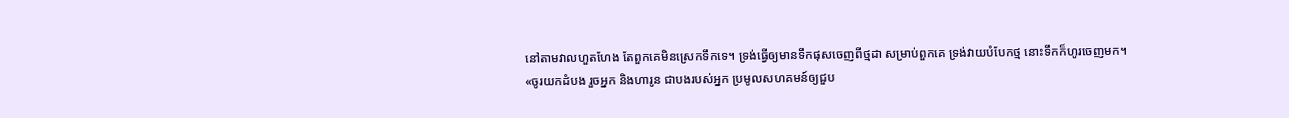នៅតាមវាលហួតហែង តែពួកគេមិនស្រេកទឹកទេ។ ទ្រង់ធ្វើឲ្យមានទឹកផុសចេញពីថ្មដា សម្រាប់ពួកគេ ទ្រង់វាយបំបែកថ្ម នោះទឹកក៏ហូរចេញមក។
«ចូរយកដំបង រួចអ្នក និងហារូន ជាបងរបស់អ្នក ប្រមូលសហគមន៍ឲ្យជួប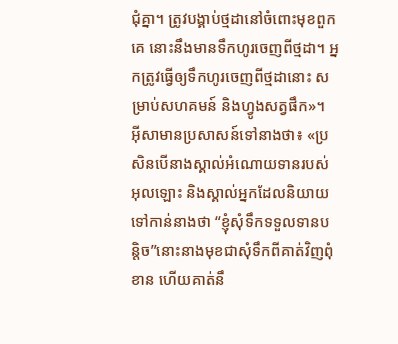ជុំគ្នា។ ត្រូវបង្គាប់ថ្មដានៅចំពោះមុខពួកគេ នោះនឹងមានទឹកហូរចេញពីថ្មដា។ អ្នកត្រូវធ្វើឲ្យទឹកហូរចេញពីថ្មដានោះ សម្រាប់សហគមន៍ និងហ្វូងសត្វផឹក»។
អ៊ីសាមានប្រសាសន៍ទៅនាងថា៖ «ប្រសិនបើនាងស្គាល់អំណោយទានរបស់អុលឡោះ និងស្គាល់អ្នកដែលនិយាយទៅកាន់នាងថា “ខ្ញុំសុំទឹកទទួលទានបន្ដិច”នោះនាងមុខជាសុំទឹកពីគាត់វិញពុំខាន ហើយគាត់នឹ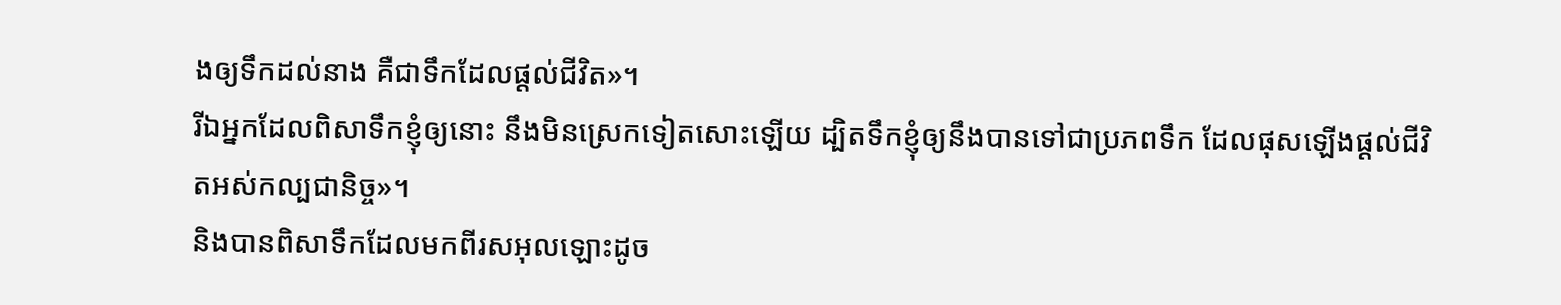ងឲ្យទឹកដល់នាង គឺជាទឹកដែលផ្ដល់ជីវិត»។
រីឯអ្នកដែលពិសាទឹកខ្ញុំឲ្យនោះ នឹងមិនស្រេកទៀតសោះឡើយ ដ្បិតទឹកខ្ញុំឲ្យនឹងបានទៅជាប្រភពទឹក ដែលផុសឡើងផ្ដល់ជីវិតអស់កល្បជានិច្ច»។
និងបានពិសាទឹកដែលមកពីរសអុលឡោះដូច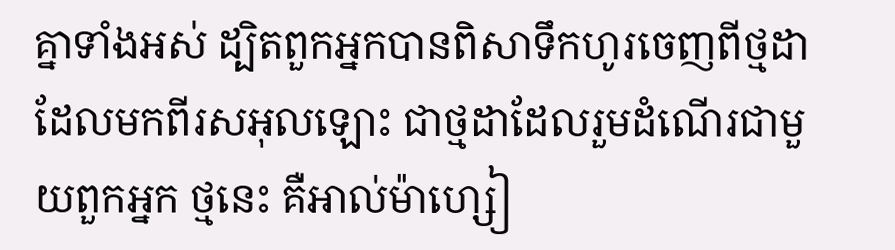គ្នាទាំងអស់ ដ្បិតពួកអ្នកបានពិសាទឹកហូរចេញពីថ្មដាដែលមកពីរសអុលឡោះ ជាថ្មដាដែលរួមដំណើរជាមួយពួកអ្នក ថ្មនេះ គឺអាល់ម៉ាហ្សៀ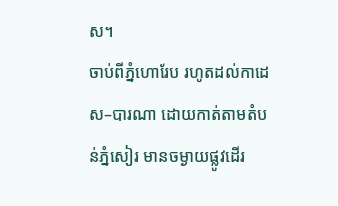ស។
ចាប់ពីភ្នំហោរែប រហូតដល់កាដេស–បារណា ដោយកាត់តាមតំបន់ភ្នំសៀរ មានចម្ងាយផ្លូវដើរ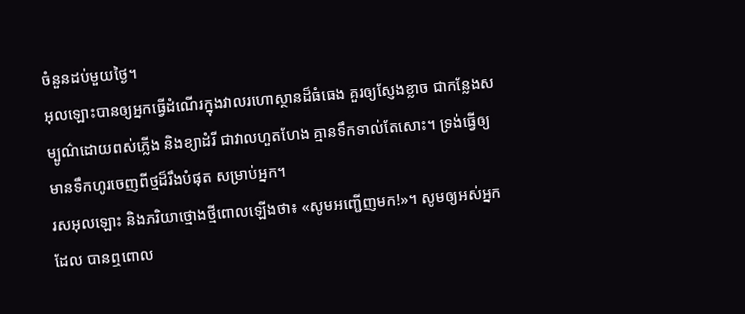ចំនួនដប់មួយថ្ងៃ។
អុលឡោះបានឲ្យអ្នកធ្វើដំណើរក្នុងវាលរហោស្ថានដ៏ធំធេង គួរឲ្យស្ញែងខ្លាច ជាកន្លែងសម្បូណ៌ដោយពស់ភ្លើង និងខ្យាដំរី ជាវាលហួតហែង គ្មានទឹកទាល់តែសោះ។ ទ្រង់ធ្វើឲ្យមានទឹកហូរចេញពីថ្មដ៏រឹងបំផុត សម្រាប់អ្នក។
រសអុលឡោះ និងភរិយាថ្មោងថ្មីពោលឡើងថា៖ «សូមអញ្ជើញមក!»។ សូមឲ្យអស់អ្នកដែល បានឮពោល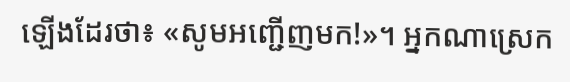ឡើងដែរថា៖ «សូមអញ្ជើញមក!»។ អ្នកណាស្រេក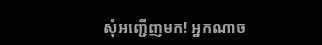សុំអញ្ជើញមក! អ្នកណាច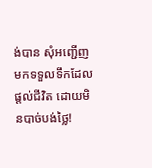ង់បាន សុំអញ្ជើញមកទទួលទឹកដែលផ្ដល់ជីវិត ដោយមិនបាច់បង់ថ្លៃ!